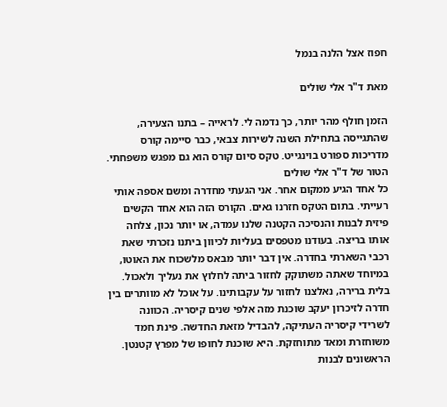חפוז אצל הלנה בנמל

מאת ד"ר אלי שולים

הזמן חולף מהר יותר, כך נדמה לי. לראייה – בתנו הצעירה, שהתגייסה בתחילת השנה לשירות צבאי, כבר סיימה קורס מדריכות ספורט בוינגייט. טקס סיום קורס הוא גם מפגש משפחתי. הטור של ד"ר אלי שולים
כל אחד הגיע ממקום אחר. אני הגעתי מחדרה ומשם אספה אותי רעייתי. בתום הטקס חזרנו גאים. הקורס הזה הוא אחד הקשים פיזית לבנות והנסיכה הקטנה שלנו עמדה, או יותר נכון, צלחה אותו בריצה. בעודנו מטפסים בעליות לכיוון ביתנו נזכרתי שאת רכבי השארתי בחדרה. אין דבר יותר מבאס מלשכוח את האוטו, במיוחד שאתה משתוקק לחזור ביתה לחלוץ את נעליך ולאכול. בלית ברירה, נאלצנו לחזור על עקבותינו. על אוכל לא מוותרים בין חדרה לזיכרון יעקב שוכנת מזה אלפי שנים קיסריה. הכוונה לשרידי קיסריה העתיקה, להבדיל מזאת החדשה. פינת חמד משוחזרת ומאד מתוחזקת. היא שוכנת לחופו של מפרץ קטנטן. הראשונים לבנות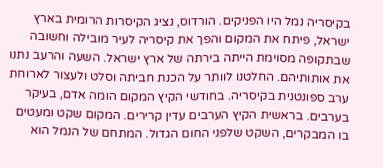בקיסריה נמל היו הפניקים. הורדוס, נציג הקיסרות הרומית בארץ ישראל, פיתח את המקום והפך את קיסריה לעיר מובילה וחשובה שבתקופה מסוימת הייתה בירתה של ארץ ישראל. השעה והרעב נתנו את אותותיהם. החלטנו לוותר על הכנת חביתה וסלט ולעצור לארוחת ערב ספונטנית בקיסריה. בחודשי הקיץ המקום הומה אדם, בעיקר בערבים. בראשית הקיץ הערבים עדין קרירים. המקום שקט ומעטים בו המבקרים, השקט שלפני החום הגדול. המתחם של הנמל הוא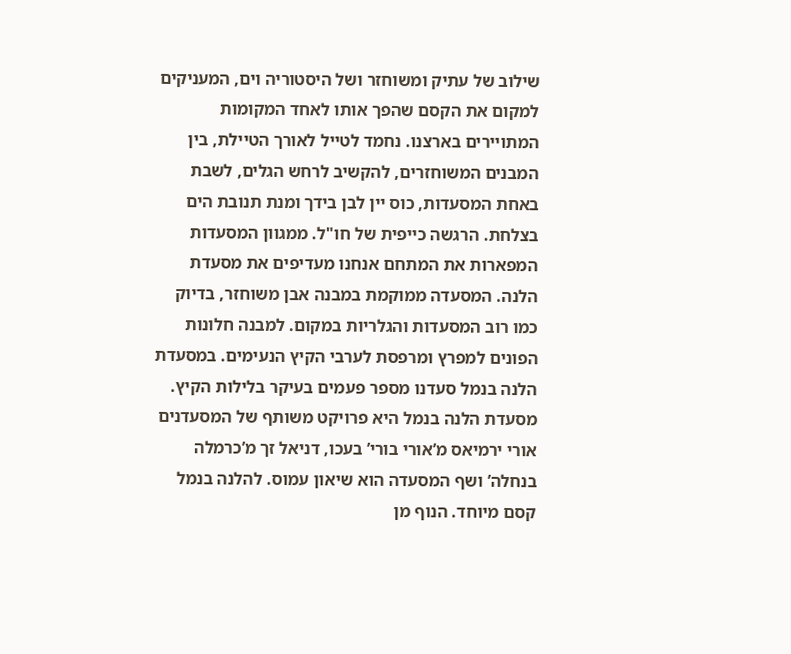שילוב של עתיק ומשוחזר ושל היסטוריה וים, המעניקים למקום את הקסם שהפך אותו לאחד המקומות המתויירים בארצנו. נחמד לטייל לאורך הטיילת, בין המבנים המשוחזרים, להקשיב לרחש הגלים, לשבת באחת המסעדות, כוס יין לבן בידך ומנת תנובת הים בצלחת. הרגשה כייפית של חו"ל. ממגוון המסעדות המפארות את המתחם אנחנו מעדיפים את מסעדת הלנה. המסעדה ממוקמת במבנה אבן משוחזר, בדיוק כמו רוב המסעדות והגלריות במקום. למבנה חלונות הפונים למפרץ ומרפסת לערבי הקיץ הנעימים. במסעדת הלנה בנמל סעדנו מספר פעמים בעיקר בלילות הקיץ. מסעדת הלנה בנמל היא פרויקט משותף של המסעדנים אורי ירמיאס מ’אורי בורי’ בעכו, דניאל זך מ’כרמלה בנחלה’ ושף המסעדה הוא שיאון עמוס. להלנה בנמל קסם מיוחד. הנוף מן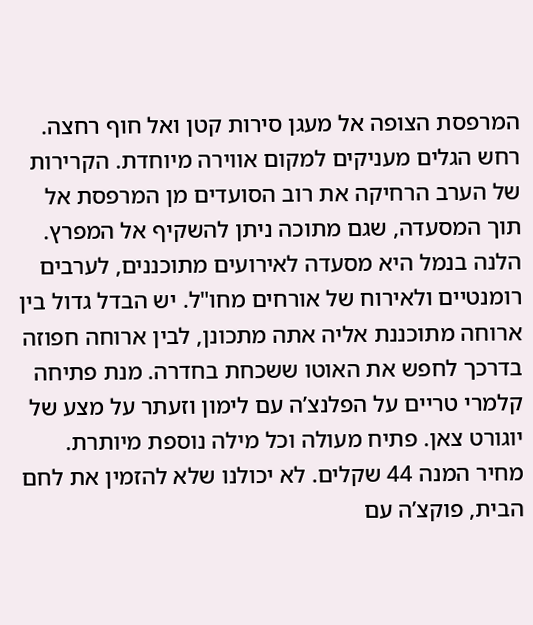המרפסת הצופה אל מעגן סירות קטן ואל חוף רחצה. רחש הגלים מעניקים למקום אווירה מיוחדת. הקרירות של הערב הרחיקה את רוב הסועדים מן המרפסת אל תוך המסעדה, שגם מתוכה ניתן להשקיף אל המפרץ. הלנה בנמל היא מסעדה לאירועים מתוכננים, לערבים רומנטיים ולאירוח של אורחים מחו"ל. יש הבדל גדול בין ארוחה מתוכננת אליה אתה מתכונן, לבין ארוחה חפוזה בדרכך לחפש את האוטו ששכחת בחדרה. מנת פתיחה קלמרי טריים על הפלנצ’ה עם לימון וזעתר על מצע של יוגורט צאן. פתיח מעולה וכל מילה נוספת מיותרת. מחיר המנה 44 שקלים. לא יכולנו שלא להזמין את לחם הבית, פוקצ’ה עם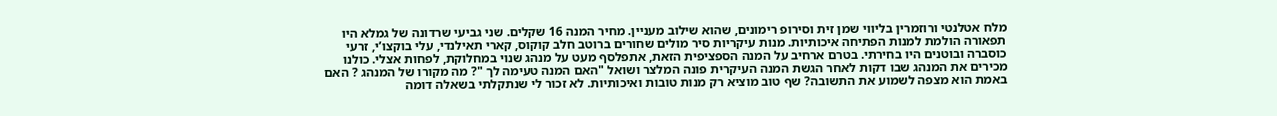מלח אטלנטי ורוזמרין בליווי שמן זית וסירופ רימונים, שהוא שילוב מעניין. מחיר המנה 16 שקלים. שני גביעי שרדונה של גמלא היו תפאורה הולמת למנות הפתיחה איכותיות. מנות עיקריות סיר מולים שחורים ברוטב חלב קוקוס, קארי תאילנדי, עלי בוקצו’י, זרעי כוסברה ובוטנים היו בחירתי. בטרם ארחיב על המנה הספציפית הזאת, אתפלסף מעט על מנהג שנוי במחלוקת, לפחות אצלי. כולנו מכירים את המנהג שבו דקות לאחר הגשת המנה העיקרית פונה המלצר ושואל "האם המנה טעימה לך "? מה מקורו של המנהג ? האם באמת הוא מצפה לשמוע את התשובה? שף טוב מוציא רק מנות טובות ואיכותיות. לא זכור לי שנתקלתי בשאלה דומה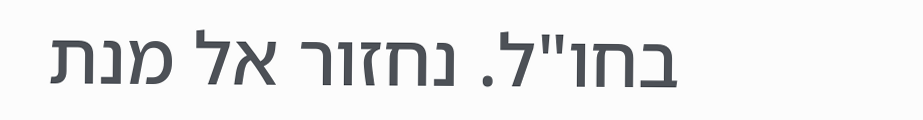בחו"ל. נחזור אל מנת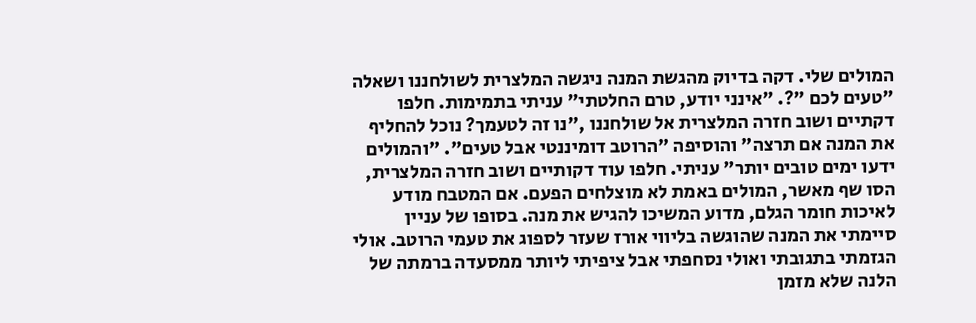המולים שלי. דקה בדיוק מהגשת המנה ניגשה המלצרית לשולחננו ושאלה "טעים לכם "?. "אינני יודע, טרם החלטתי" עניתי בתמימות. חלפו דקתיים ושוב חזרה המלצרית אל שולחננו ,"נו זה לטעמך? נוכל להחליף את המנה אם תרצה" והוסיפה "הרוטב דומיננטי אבל טעים". "והמולים ידעו ימים טובים יותר" עניתי. חלפו עוד דקותיים ושוב חזרה המלצרית, הסו שף מאשר, המולים באמת לא מוצלחים הפעם. אם המטבח מודע לאיכות חומר הגלם, מדוע המשיכו להגיש את מנה. בסופו של עניין סיימתי את המנה שהוגשה בליווי אורז שעזר לספוג את טעמי הרוטב. אולי הגזמתי בתגובתי ואולי נסחפתי אבל ציפיתי ליותר ממסעדה ברמתה של הלנה שלא מזמן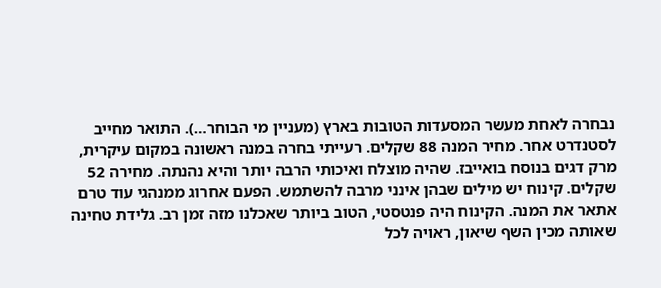נבחרה לאחת מעשר המסעדות הטובות בארץ (מעניין מי הבוחר…). התואר מחייב לסטנדרט אחר. מחיר המנה 88 שקלים. רעייתי בחרה במנה ראשונה במקום עיקרית, מרק דגים בנוסח בואייבז. שהיה מוצלח ואיכותי הרבה יותר והיא נהנתה. מחירה 52 שקלים. קינוח יש מילים שבהן אינני מרבה להשתמש. הפעם אחרוג ממנהגי עוד טרם אתאר את המנה. הקינוח היה פנטסטי, הטוב ביותר שאכלנו מזה זמן רב. גלידת טחינה שאותה מכין השף שיאון, ראויה לכל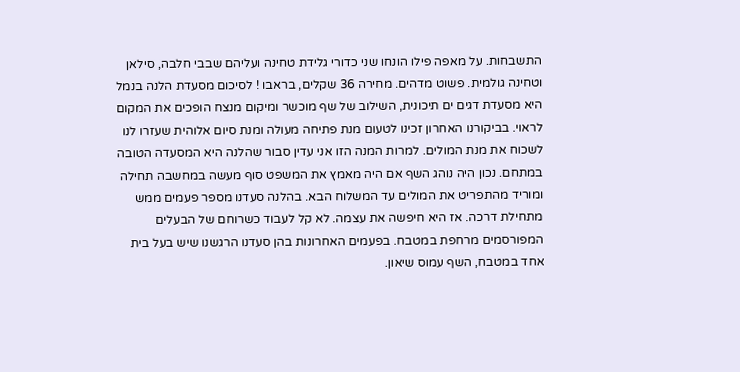התשבחות. על מאפה פילו הונחו שני כדורי גלידת טחינה ועליהם שבבי חלבה, סילאן וטחינה גולמית. פשוט מדהים. מחירה 36 שקלים, בראבו ! לסיכום מסעדת הלנה בנמל היא מסעדת דגים ים תיכונית, השילוב של שף מוכשר ומיקום מנצח הופכים את המקום לראוי. בביקורנו האחרון זכינו לטעום מנת פתיחה מעולה ומנת סיום אלוהית שעזרו לנו לשכוח את מנת המולים. למרות המנה הזו אני עדין סבור שהלנה היא המסעדה הטובה במתחם. נכון היה נוהג השף אם היה מאמץ את המשפט סוף מעשה במחשבה תחילה ומוריד מהתפריט את המולים עד המשלוח הבא. בהלנה סעדנו מספר פעמים ממש מתחילת דרכה. אז היא חיפשה את עצמה. לא קל לעבוד כשרוחם של הבעלים המפורסמים מרחפת במטבח. בפעמים האחרונות בהן סעדנו הרגשנו שיש בעל בית אחד במטבח, השף עמוס שיאון.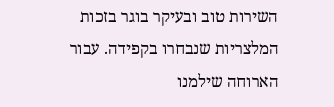השירות טוב ובעיקר בוגר בזכות המלצריות שנבחרו בקפידה. עבור הארוחה שילמנו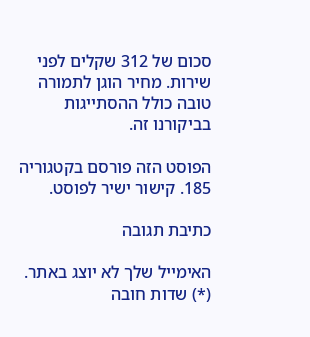סכום של 312 שקלים לפני שירות. מחיר הוגן לתמורה טובה כולל ההסתייגות בביקורנו זה.

הפוסט הזה פורסם בקטגוריה 185. קישור ישיר לפוסט.

כתיבת תגובה

האימייל שלך לא יוצג באתר. (*) שדות חובה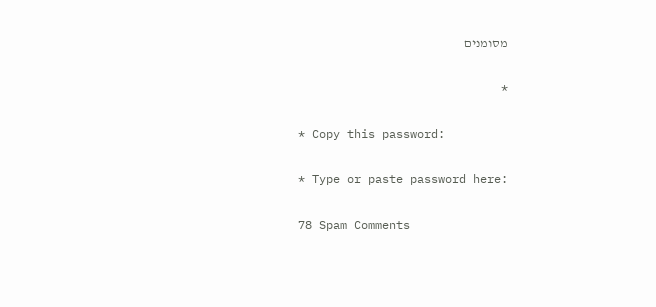מסומנים

*

* Copy this password:

* Type or paste password here:

78 Spam Comments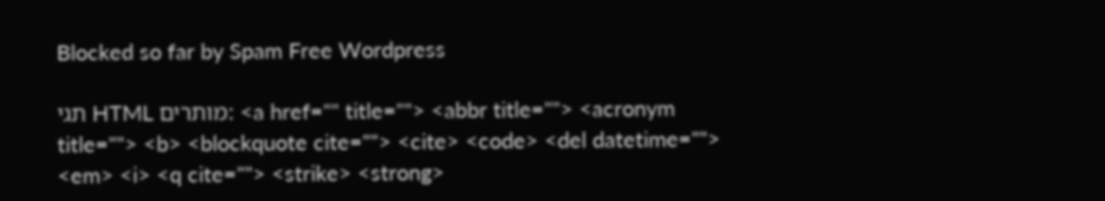Blocked so far by Spam Free Wordpress

תגי HTML מותרים: <a href="" title=""> <abbr title=""> <acronym title=""> <b> <blockquote cite=""> <cite> <code> <del datetime=""> <em> <i> <q cite=""> <strike> <strong>